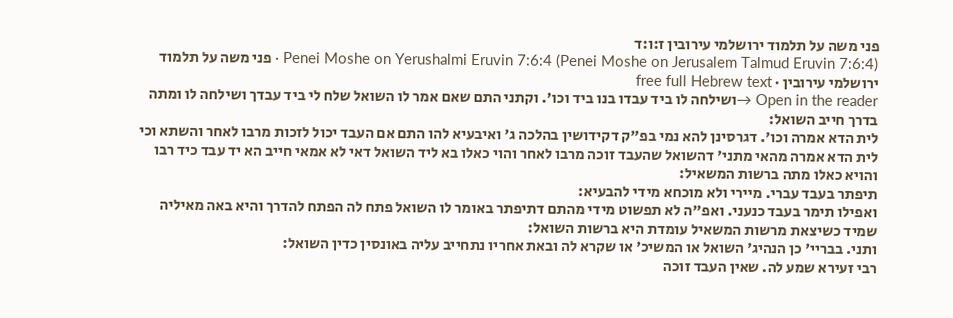פני משה על תלמוד ירושלמי עירובין ז:ו:ד
Penei Moshe on Yerushalmi Eruvin 7:6:4 (Penei Moshe on Jerusalem Talmud Eruvin 7:6:4) · פני משה על תלמוד ירושלמי עירובין · free full Hebrew text
Open in the reader →ושילחה לו ביד עבדו בנו ביד וכו'. וקתני התם שאם אמר לו השואל שלח לי ביד עבדך ושילחה לו ומתה בדרך חייב השואל:
לית הדא אמרה וכו'. דגרסינן להא נמי בפ"ק דקידושין בהלכה ג' ואיבעיא להו התם אם העבד יכול לזכות מרבו לאחר והשתא וכי לית הדא אמרה מהאי מתני' דהשואל שהעבד זוכה מרבו לאחר והוי כאלו בא ליד השואל דאי לא אמאי חייב הא יד עבד כיד רבו והויא כאלו מתה ברשות המשאיל:
תיפתר בעבד עברי. מיירי ולא מוכחא מידי להבעיא:
ואפילו תימר בעבד כנעני. ואפ"ה לא תפשוט מידי מהתם דתיפתר באומר לו השואל פתח לה הפתח להדרך והיא באה מאיליה שמיד כשיצאת מרשות המשאיל עומדת היא ברשות השואל:
ותני. בבריי' כן הנהיג' השואל או המשיכ' או שקרא לה ובאת אחריו נתחייב עליה באונסין כדין השואל:
רבי זעירא שמע לה. שאין העבד זוכה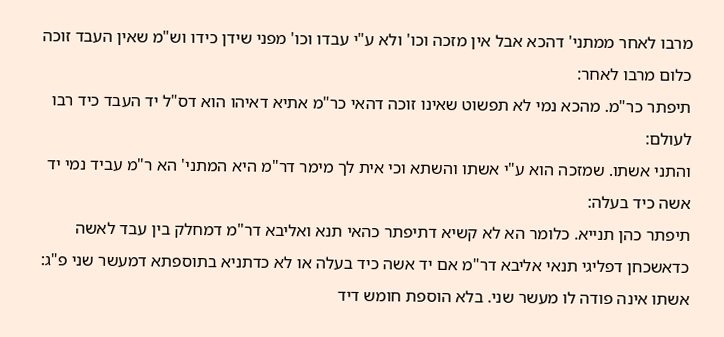מרבו לאחר ממתני' דהכא אבל אין מזכה וכו' ולא ע"י עבדו וכו' מפני שידן כידו וש"מ שאין העבד זוכה כלום מרבו לאחר:
תיפתר כר"מ. מהכא נמי לא תפשוט שאינו זוכה דהאי כר"מ אתיא דאיהו הוא דס"ל יד העבד כיד רבו לעולם:
והתני אשתו. שמזכה הוא ע"י אשתו והשתא וכי אית לך מימר דר"מ היא המתני' הא ר"מ עביד נמי יד אשה כיד בעלה:
תיפתר כהן תנייא. כלומר הא לא קשיא דתיפתר כהאי תנא ואליבא דר"מ דמחלק בין עבד לאשה כדאשכחן דפליגי תנאי אליבא דר"מ אם יד אשה כיד בעלה או לא כדתניא בתוספתא דמעשר שני פ"ג:
אשתו אינה פודה לו מעשר שני. בלא הוספת חומש דיד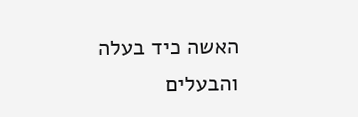האשה כיד בעלה והבעלים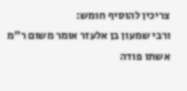צריכין להוסיף חומש:
ורבי שמעון בן אלעזר אומר משום ר"מ אשתו פודה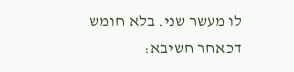לו מעשר שני. בלא חומש דכאחר חשיבא: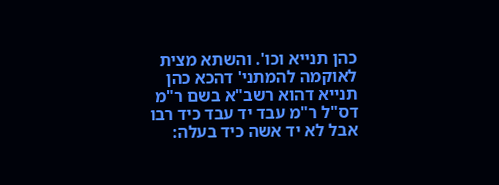כהן תנייא וכו'. והשתא מצית לאוקמה להמתני' דהכא כהן תנייא דהוא רשב"א בשם ר"מ דס"ל ר"מ עבד יד עבד כיד רבו אבל לא יד אשה כיד בעלה: